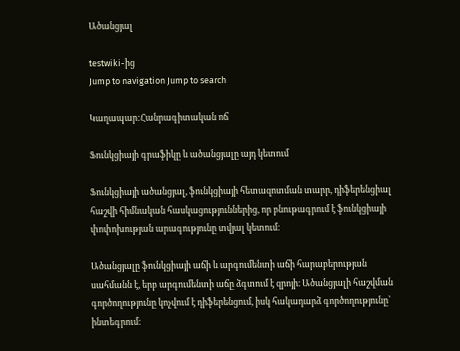Ածանցյալ

testwiki-ից
Jump to navigation Jump to search

Կաղապար:Հանրագիտական ոճ

Ֆունկցիայի գրաֆիկը և ածանցյալը այդ կետում

Ֆունկցիայի ածանցյալ, ֆունկցիայի հետազոտման տարր, դիֆերենցիալ հաշվի հիմնական հասկացություններից, որ բնութագրում է ֆունկցիայի փոփոխության արագությունը տվյալ կետում։

Ածանցյալը ֆունկցիայի աճի և արգումենտի աճի հարաբերության սահմանն է, երբ արգումենտի աճը ձգտում է զրոյի։ Ածանցյալի հաշվման գործողությունը կոչվում է դիֆերենցում, իսկ հակադարձ գործողությունը՝ ինտեգրում։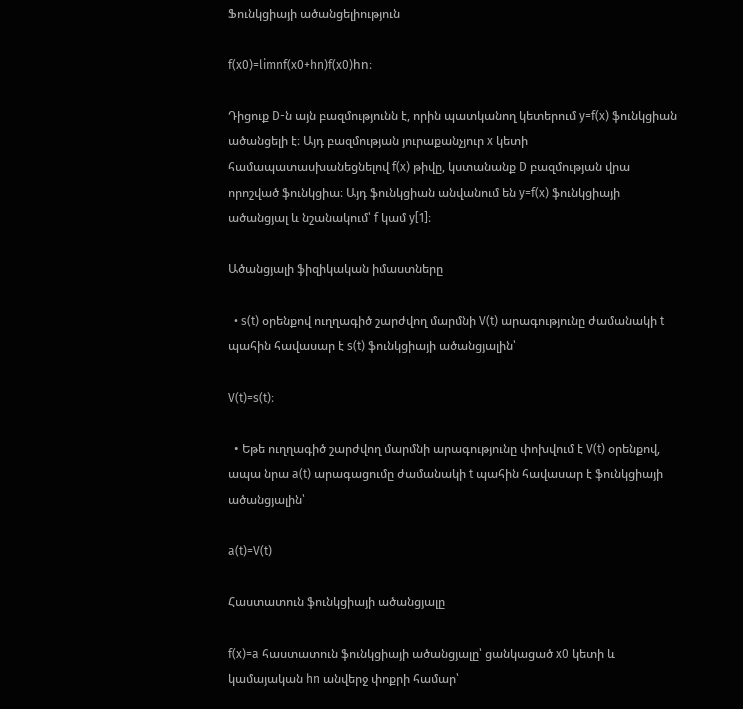Ֆունկցիայի ածանցելիություն

f(x0)=limnf(x0+hn)f(x0)hn։

Դիցուք D-ն այն բազմությունն է, որին պատկանող կետերում y=f(x) ֆունկցիան ածանցելի է։ Այդ բազմության յուրաքանչյուր x կետի համապատասխանեցնելով f(x) թիվը, կստանանք D բազմության վրա որոշված ֆունկցիա։ Այդ ֆունկցիան անվանում են y=f(x) ֆունկցիայի ածանցյալ և նշանակում՝ f կամ y[1]։

Ածանցյալի ֆիզիկական իմաստները

  • s(t) օրենքով ուղղագիծ շարժվող մարմնի V(t) արագությունը ժամանակի t պահին հավասար է s(t) ֆունկցիայի ածանցյալին՝

V(t)=s(t)։

  • Եթե ուղղագիծ շարժվող մարմնի արագությունը փոխվում է V(t) օրենքով, ապա նրա a(t) արագացումը ժամանակի t պահին հավասար է ֆունկցիայի ածանցյալին՝

a(t)=V(t)

Հաստատուն ֆունկցիայի ածանցյալը

f(x)=a հաստատուն ֆունկցիայի ածանցյալը՝ ցանկացած x0 կետի և կամայական hn անվերջ փոքրի համար՝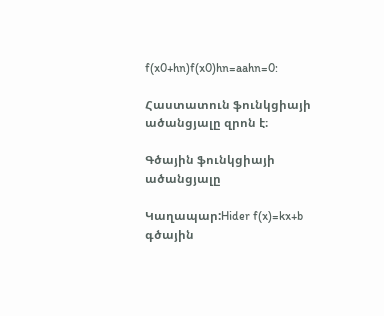f(x0+hn)f(x0)hn=aahn=0:

Հաստատուն ֆունկցիայի ածանցյալը զրոն է։

Գծային ֆունկցիայի ածանցյալը

Կաղապար:Hider f(x)=kx+b գծային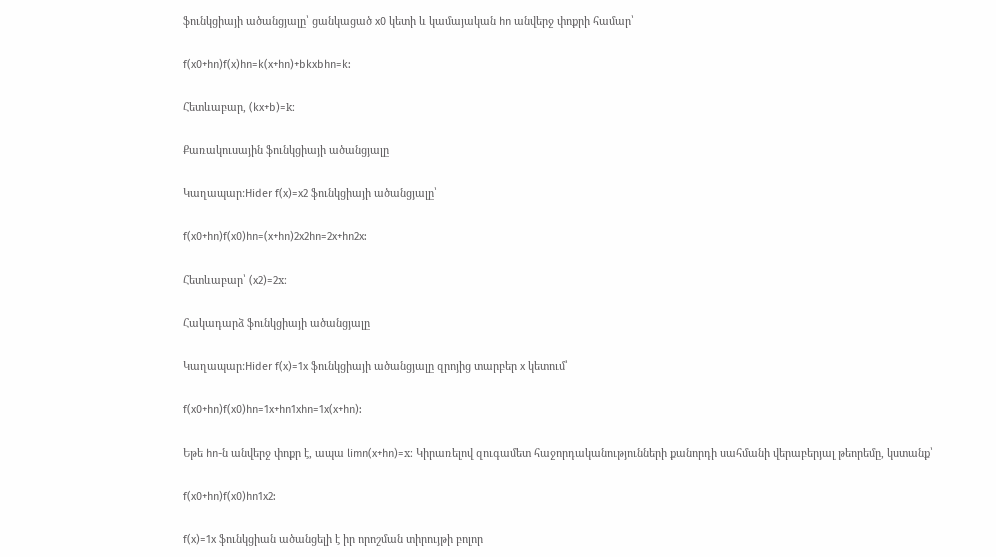ֆունկցիայի ածանցյալը՝ ցանկացած x0 կետի և կամայական hn անվերջ փոքրի համար՝

f(x0+hn)f(x)hn=k(x+hn)+bkxbhn=k:

Հետևաբար, (kx+b)=k։

Քառակուսային ֆունկցիայի ածանցյալը

Կաղապար:Hider f(x)=x2 ֆունկցիայի ածանցյալը՝

f(x0+hn)f(x0)hn=(x+hn)2x2hn=2x+hn2x:

Հետևաբար՝ (x2)=2x։

Հակադարձ ֆունկցիայի ածանցյալը

Կաղապար:Hider f(x)=1x ֆունկցիայի ածանցյալը զրոյից տարբեր x կետում՝

f(x0+hn)f(x0)hn=1x+hn1xhn=1x(x+hn):

Եթե hn-ն անվերջ փոքր է, ապա limn(x+hn)=x։ Կիրառելով զուգամետ հաջորդականությունների քանորդի սահմանի վերաբերյալ թեորեմը, կստանք՝

f(x0+hn)f(x0)hn1x2:

f(x)=1x ֆունկցիան ածանցելի է իր որոշման տիրույթի բոլոր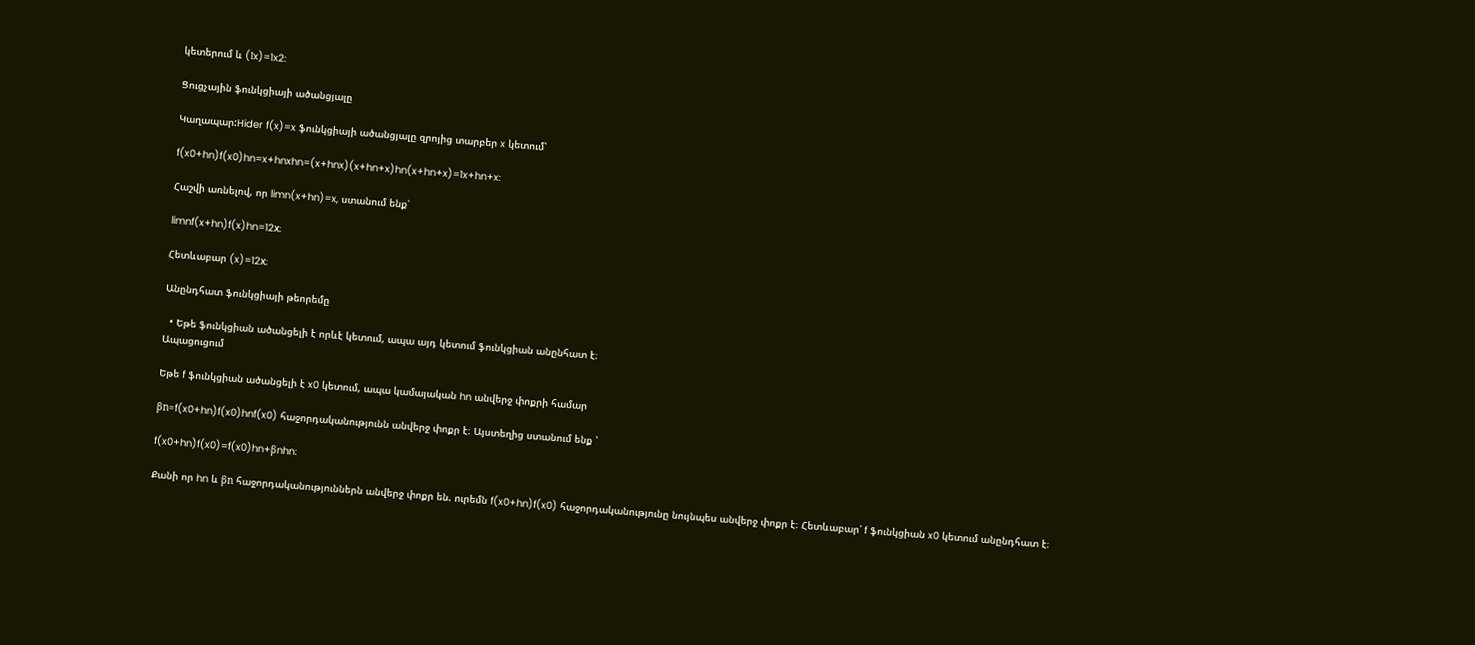կետերում և (1x)=1x2:

Ցուցչային ֆունկցիայի ածանցյալը

Կաղապար:Hider f(x)=x ֆունկցիայի ածանցյալը զրոյից տարբեր x կետում՝

f(x0+hn)f(x0)hn=x+hnxhn=(x+hnx)(x+hn+x)hn(x+hn+x)=1x+hn+x:

Հաշվի առնելով, որ limn(x+hn)=x, ստանում ենք՝

limnf(x+hn)f(x)hn=12x։

Հետևաբար (x)=12x։

Անընդհատ ֆունկցիայի թեորեմը

  • Եթե ֆունկցիան ածանցելի է որևէ կետում, ապա այդ կետում ֆունկցիան անընհատ է։
Ապացուցում

Եթե f ֆունկցիան ածանցելի է x0 կետում, ապա կամայական hn անվերջ փոքրի համար

βn=f(x0+hn)f(x0)hnf(x0) հաջորդականությունն անվերջ փոքր է։ Այստեղից ստանում ենք ՝

f(x0+hn)f(x0)=f(x0)hn+βnhn։

Քանի որ hn և βn հաջորդականություններն անվերջ փոքր են. ուրեմն f(x0+hn)f(x0) հաջորդականությունը նույնպես անվերջ փոքր է։ Հետևաբար՝ f ֆունկցիան x0 կետում անընդհատ է։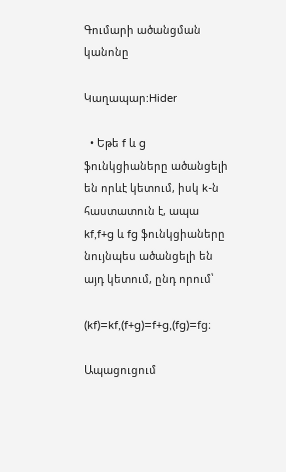Գումարի ածանցման կանոնը

Կաղապար:Hider

  • Եթե f և g ֆունկցիաները ածանցելի են որևէ կետում, իսկ k-ն հաստատուն է, ապա kf,f+g և fg ֆունկցիաները նույնպես ածանցելի են այդ կետում, ընդ որում՝

(kf)=kf,(f+g)=f+g,(fg)=fg։

Ապացուցում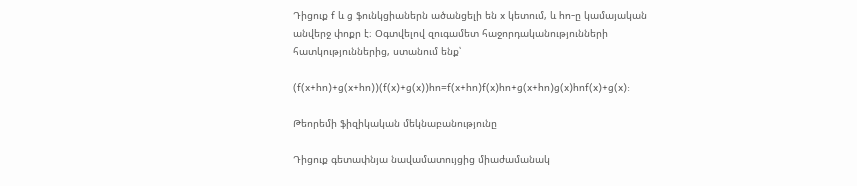Դիցուք f և g ֆունկցիաներն ածանցելի են x կետում, և hn-ը կամայական անվերջ փոքր է։ Օգտվելով զուգամետ հաջորդականությունների հատկություններից, ստանում ենք՝

(f(x+hn)+g(x+hn))(f(x)+g(x))hn=f(x+hn)f(x)hn+g(x+hn)g(x)hnf(x)+g(x):

Թեորեմի ֆիզիկական մեկնաբանությունը

Դիցուք գետափնյա նավամատույցից միաժամանակ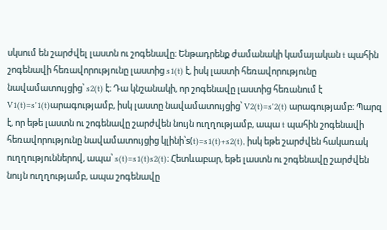սկսում են շարժվել լաստն ու շոգենավը։ Ենթադրենք ժամանակի կամայական t պահին շոգենավի հեռավորությունը լաստից s1(t) է, իսկ լաստի հեռավորությունը նավամատույցից՝ s2(t) է։ Դա կնշանակի, որ շոգենավը լաստից հեռանում է V1(t)=s'1(t)արագությամբ, իսկ լաստը նավամատույցից՝ V2(t)=s'2(t) արագությամբ։ Պարզ է, որ եթե լաստն ու շոգենավը շարժվեն նույն ուղղությամբ, ապա t պահին շոգենավի հեռավորությունը նավամատույցից կլինի՝s(t)=s1(t)+s2(t), իսկ եթե շարժվեն հակառակ ուղղություններով, ապա՝ s(t)=s1(t)s2(t)։ Հետևաբար, եթե լաստն ու շոգենավը շարժվեն նույն ուղղությամբ, ապա շոգենավը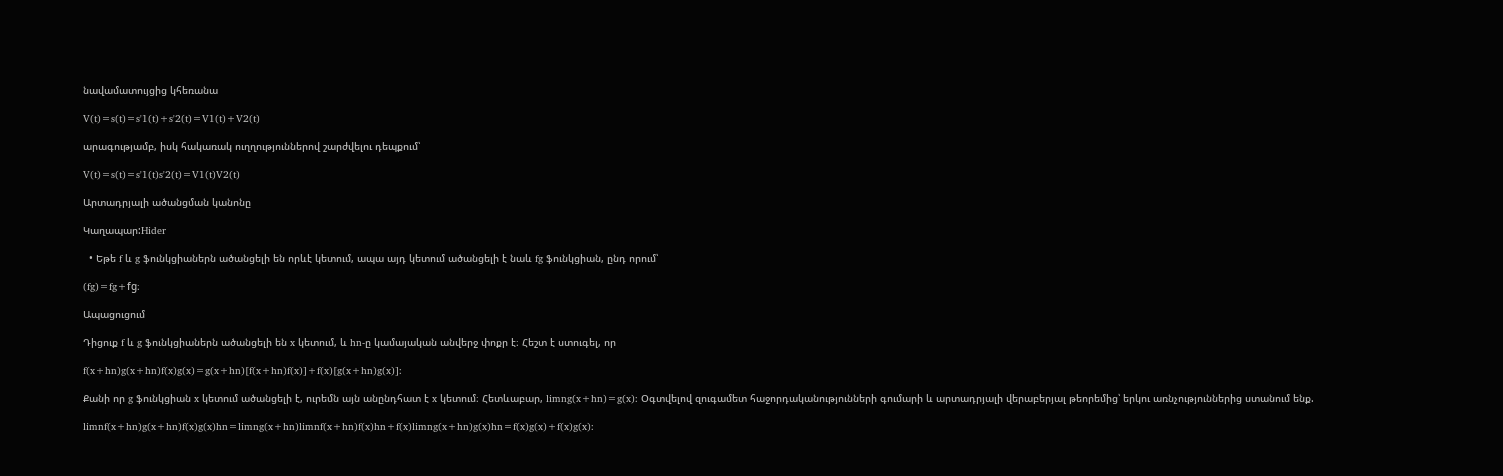նավամատույցից կհեռանա

V(t)=s(t)=s'1(t)+s'2(t)=V1(t)+V2(t)

արագությամբ, իսկ հակառակ ուղղություններով շարժվելու դեպքում՝

V(t)=s(t)=s'1(t)s'2(t)=V1(t)V2(t)

Արտադրյալի ածանցման կանոնը

Կաղապար:Hider

  • Եթե f և g ֆունկցիաներն ածանցելի են որևէ կետում, ապա այդ կետում ածանցելի է նաև fg ֆունկցիան, ընդ որում՝

(fg)=fg+fg։

Ապացուցում

Դիցուք f և g ֆունկցիաներն ածանցելի են x կետում, և hn-ը կամայական անվերջ փոքր է։ Հեշտ է ստուգել, որ

f(x+hn)g(x+hn)f(x)g(x)=g(x+hn)[f(x+hn)f(x)]+f(x)[g(x+hn)g(x)]:

Քանի որ g ֆունկցիան x կետում ածանցելի է, ուրեմն այն անընդհատ է x կետում։ Հետևաբար, limng(x+hn)=g(x): Օգտվելով զուգամետ հաջորդականությունների գումարի և արտադրյալի վերաբերյալ թեորեմից՝ երկու առնչություններից ստանում ենք.

limnf(x+hn)g(x+hn)f(x)g(x)hn=limng(x+hn)limnf(x+hn)f(x)hn+f(x)limng(x+hn)g(x)hn=f(x)g(x)+f(x)g(x):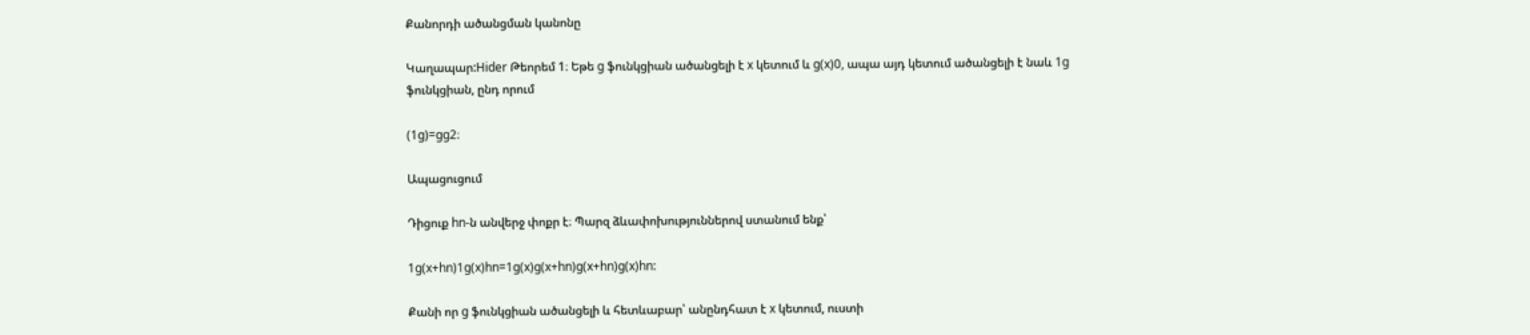Քանորդի ածանցման կանոնը

Կաղապար:Hider Թեորեմ 1։ Եթե g ֆունկցիան ածանցելի է x կետում և g(x)0, ապա այդ կետում ածանցելի է նաև 1g ֆունկցիան, ընդ որում

(1g)=gg2։

Ապացուցում

Դիցուք hn-ն անվերջ փոքր է։ Պարզ ձևափոխություններով ստանում ենք՝

1g(x+hn)1g(x)hn=1g(x)g(x+hn)g(x+hn)g(x)hn:

Քանի որ g ֆունկցիան ածանցելի և հետևաբար՝ անընդհատ է x կետում, ուստի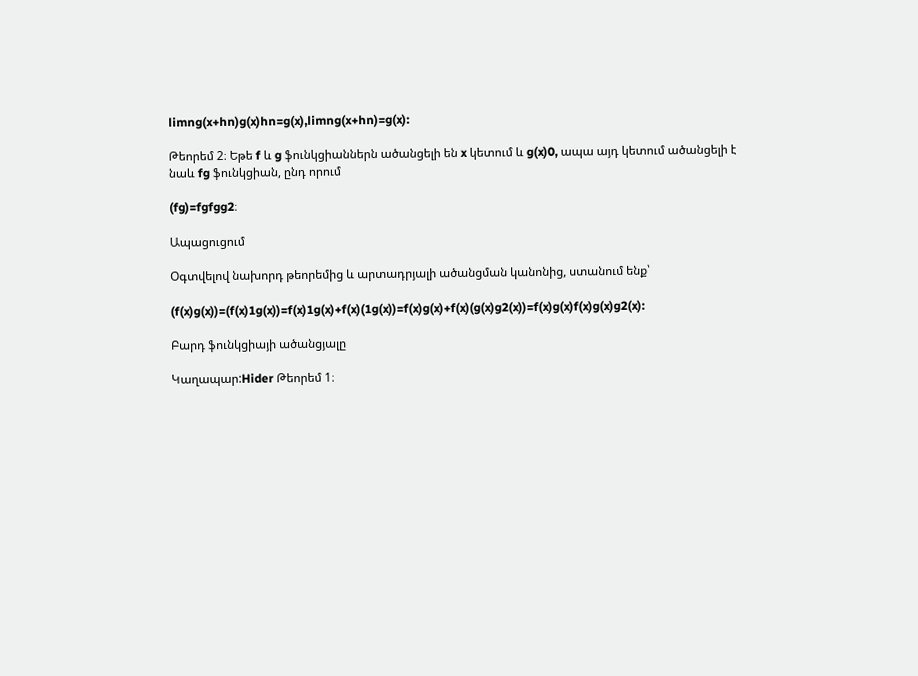limng(x+hn)g(x)hn=g(x),limng(x+hn)=g(x):

Թեորեմ 2։ Եթե f և g ֆունկցիաններն ածանցելի են x կետում և g(x)0, ապա այդ կետում ածանցելի է նաև fg ֆունկցիան, ընդ որում

(fg)=fgfgg2։

Ապացուցում

Օգտվելով նախորդ թեորեմից և արտադրյալի ածանցման կանոնից, ստանում ենք՝

(f(x)g(x))=(f(x)1g(x))=f(x)1g(x)+f(x)(1g(x))=f(x)g(x)+f(x)(g(x)g2(x))=f(x)g(x)f(x)g(x)g2(x):

Բարդ ֆունկցիայի ածանցյալը

Կաղապար:Hider Թեորեմ 1։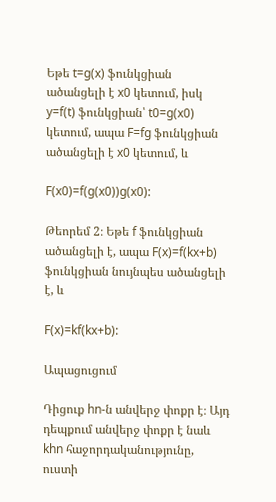Եթե t=g(x) ֆունկցիան ածանցելի է x0 կետում, իսկ y=f(t) ֆունկցիան՝ t0=g(x0) կետում, ապա F=fg ֆունկցիան ածանցելի է x0 կետում, և

F(x0)=f(g(x0))g(x0):

Թեորեմ 2։ Եթե f ֆունկցիան ածանցելի է, ապա F(x)=f(kx+b) ֆունկցիան նույնպես ածանցելի է, և

F(x)=kf(kx+b):

Ապացուցում

Դիցուք hn-ն անվերջ փոքր է։ Այդ դեպքում անվերջ փոքր է նաև khn հաջորդականությունը, ուստի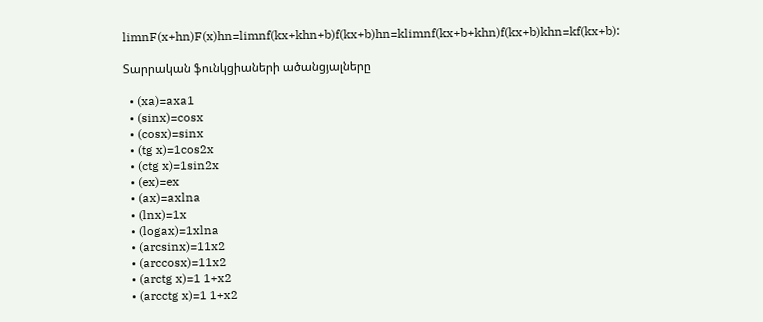limnF(x+hn)F(x)hn=limnf(kx+khn+b)f(kx+b)hn=klimnf(kx+b+khn)f(kx+b)khn=kf(kx+b):

Տարրական ֆունկցիաների ածանցյալները

  • (xa)=axa1
  • (sinx)=cosx
  • (cosx)=sinx
  • (tg x)=1cos2x
  • (ctg x)=1sin2x
  • (ex)=ex
  • (ax)=axlna
  • (lnx)=1x
  • (logax)=1xlna
  • (arcsinx)=11x2
  • (arccosx)=11x2
  • (arctg x)=1 1+x2
  • (arcctg x)=1 1+x2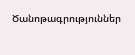Ծանոթագրություններ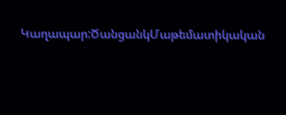Կաղապար:ԾանցանկՄաթեմատիկական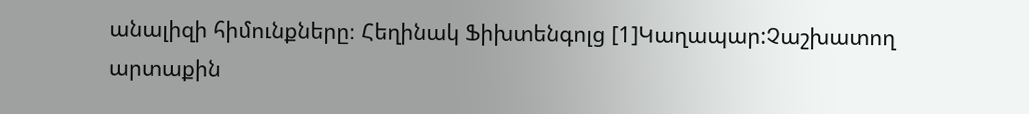անալիզի հիմունքները։ Հեղինակ Ֆիխտենգոլց [1]Կաղապար:Չաշխատող արտաքին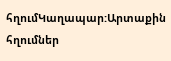հղումԿաղապար:Արտաքին հղումներ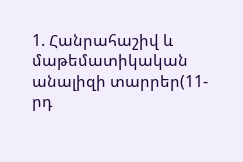1. Հանրահաշիվ և մաթեմատիկական անալիզի տարրեր(11-րդ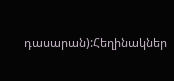դասարան):Հեղինակներ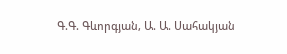Գ.Գ. Գևորգյան, Ա. Ա. Սահակյան